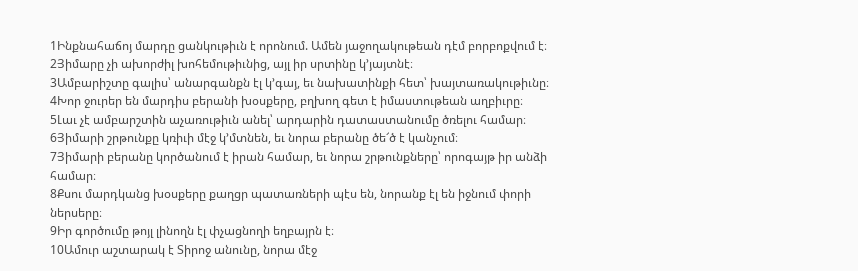1Ինքնահաճոյ մարդը ցանկութիւն է որոնում. Ամեն յաջողակութեան դէմ բորբոքվում է։
2Յիմարը չի ախորժիլ խոհեմութիւնից, այլ իր սրտինը կ’յայտնէ։
3Ամբարիշտը գալիս՝ անարգանքն էլ կ’գայ, եւ նախատինքի հետ՝ խայտառակութիւնը։
4Խոր ջուրեր են մարդիս բերանի խօսքերը, բղխող գետ է իմաստութեան աղբիւրը։
5Լաւ չէ ամբարշտին աչառութիւն անել՝ արդարին դատաստանումը ծռելու համար։
6Յիմարի շրթունքը կռիւի մէջ կ’մտնեն, եւ նորա բերանը ծե՜ծ է կանչում։
7Յիմարի բերանը կործանում է իրան համար, եւ նորա շրթունքները՝ որոգայթ իր անձի համար։
8Քսու մարդկանց խօսքերը քաղցր պատառների պէս են, նորանք էլ են իջնում փորի ներսերը։
9Իր գործումը թոյլ լինողն էլ փչացնողի եղբայրն է։
10Ամուր աշտարակ է Տիրոջ անունը, նորա մէջ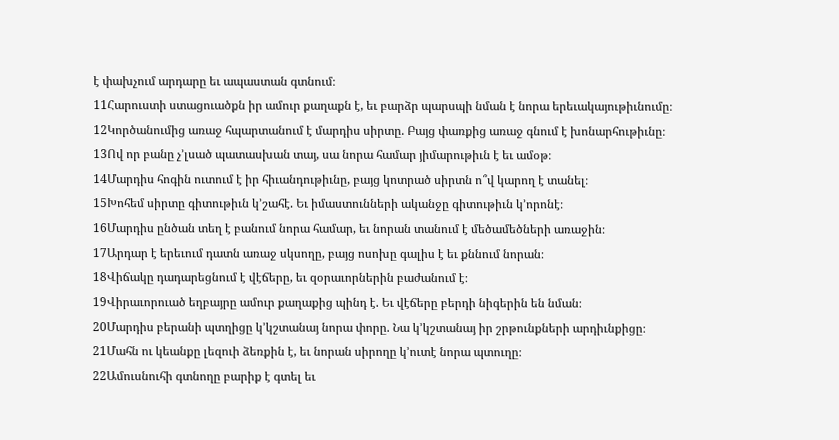է փախչում արդարը եւ ապաստան գտնում։
11Հարուստի ստացուածքն իր ամուր քաղաքն է, եւ բարձր պարսպի նման է նորա երեւակայութիւնումը։
12Կործանումից առաջ հպարտանում է մարդիս սիրտը. Բայց փառքից առաջ գնում է խոնարհութիւնը։
13Ով որ բանը չ’լսած պատասխան տայ, սա նորա համար յիմարութիւն է եւ ամօթ։
14Մարդիս հոգին ուտում է իր հիւանդութիւնը, բայց կոտրած սիրտն ո՞վ կարող է տանել։
15Խոհեմ սիրտը գիտութիւն կ’շահէ. Եւ իմաստունների ականջը գիտութիւն կ’որոնէ։
16Մարդիս ընծան տեղ է բանում նորա համար, եւ նորան տանում է մեծամեծների առաջին։
17Արդար է երեւում դատն առաջ սկսողը, բայց ոսոխը գալիս է եւ քննում նորան։
18Վիճակը դադարեցնում է վէճերը, եւ զօրաւորներին բաժանում է։
19Վիրաւորուած եղբայրը ամուր քաղաքից պինդ է. Եւ վէճերը բերդի նիգերին են նման։
20Մարդիս բերանի պտղիցը կ’կշտանայ նորա փորը. Նա կ’կշտանայ իր շրթունքների արդիւնքիցը։
21Մահն ու կեանքը լեզուի ձեռքին է, եւ նորան սիրողը կ’ուտէ նորա պտուղը։
22Ամուսնուհի գտնողը բարիք է գտել եւ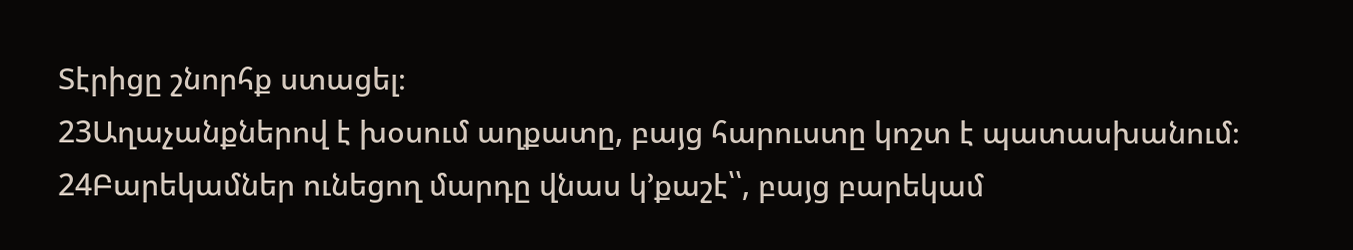Տէրիցը շնորհք ստացել։
23Աղաչանքներով է խօսում աղքատը, բայց հարուստը կոշտ է պատասխանում։
24Բարեկամներ ունեցող մարդը վնաս կ’քաշէ՝՝, բայց բարեկամ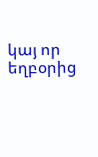կայ որ եղբօրից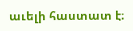աւելի հաստատ է։